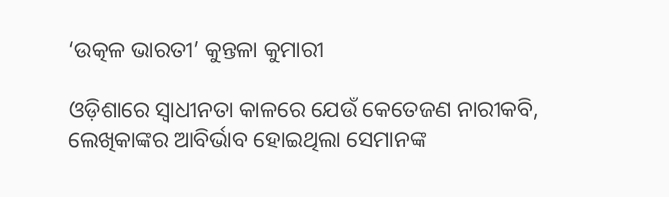‘ଉତ୍କଳ ଭାରତୀ’ କୁନ୍ତଳା କୁମାରୀ

ଓଡ଼ିଶାରେ ସ୍ବାଧୀନତା କାଳରେ ଯେଉଁ କେତେଜଣ ନାରୀକବି, ଲେଖିକାଙ୍କର ଆବିର୍ଭାବ ହୋଇଥିଲା ସେମାନଙ୍କ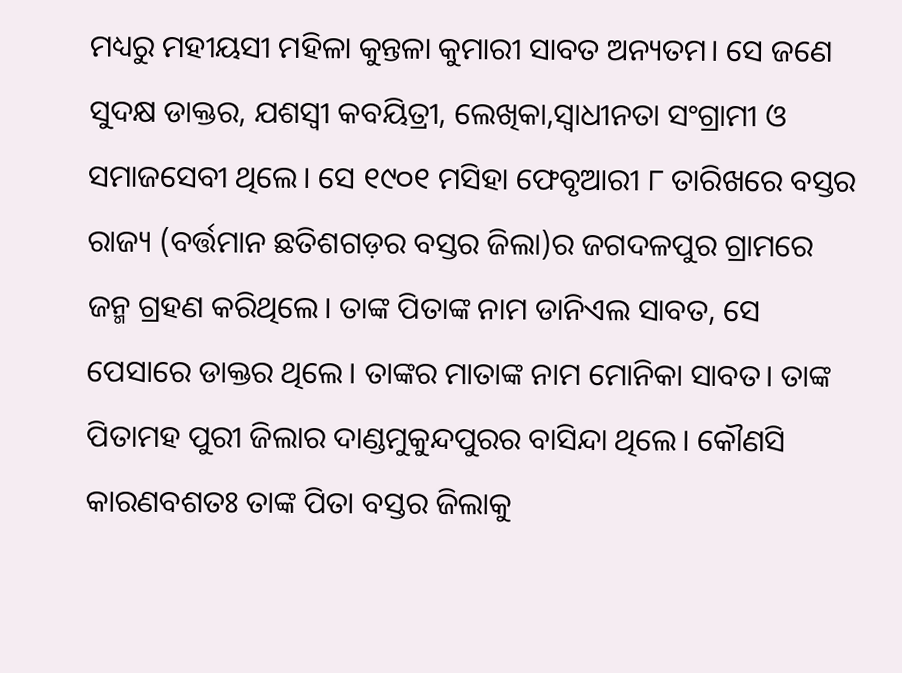ମଧ୍ୟରୁ ମହୀୟସୀ ମହିଳା କୁନ୍ତଳା କୁମାରୀ ସାବତ ଅନ୍ୟତମ। ସେ ଜଣେ ସୁଦକ୍ଷ ଡାକ୍ତର, ଯଶସ୍ବୀ କବୟିତ୍ରୀ, ଲେଖିକା,ସ୍ବାଧୀନତା ସଂଗ୍ରାମୀ ଓ ସମାଜସେବୀ ଥିଲେ। ସେ ୧୯୦୧ ମସିହା ଫେବୃଆରୀ ୮ ତାରିଖରେ ବସ୍ତର ରାଜ୍ୟ (ବର୍ତ୍ତମାନ ଛତିଶଗଡ଼ର ବସ୍ତର ଜିଲା)ର ଜଗଦଳପୁର ଗ୍ରାମରେ ଜନ୍ମ ଗ୍ରହଣ କରିଥିଲେ। ତାଙ୍କ ପିତାଙ୍କ ନାମ ଡାନିଏଲ ସାବତ, ସେ ପେସାରେ ଡାକ୍ତର ଥିଲେ। ତାଙ୍କର ମାତାଙ୍କ ନାମ ମୋନିକା ସାବତ। ତାଙ୍କ ପିତାମହ ପୁରୀ ଜିଲାର ଦାଣ୍ଡମୁକୁନ୍ଦପୁରର ବାସିନ୍ଦା ଥିଲେ। କୌଣସି କାରଣବଶତଃ ତାଙ୍କ ପିତା ବସ୍ତର ଜିଲାକୁ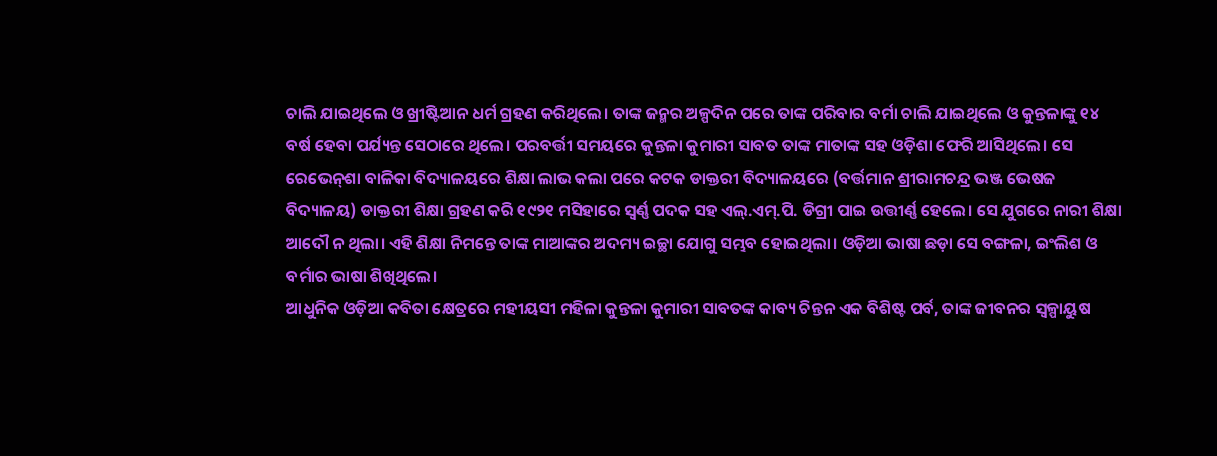ଚାଲି ଯାଇଥିଲେ ଓ ଖ୍ରୀଷ୍ଟିଆନ ଧର୍ମ ଗ୍ରହଣ କରିଥିଲେ। ତାଙ୍କ ଜନ୍ମର ଅଳ୍ପଦିନ ପରେ ତାଙ୍କ ପରିବାର ବର୍ମା ଚାଲି ଯାଇଥିଲେ ଓ କୁନ୍ତଳାଙ୍କୁ ୧୪ ବର୍ଷ ହେବା ପର୍ଯ୍ୟନ୍ତ ସେଠାରେ ଥିଲେ। ପରବର୍ତ୍ତୀ ସମୟରେ କୁନ୍ତଳା କୁମାରୀ ସାବତ ତାଙ୍କ ମାତାଙ୍କ ସହ ଓଡ଼ିଶା ଫେରି ଆସିଥିଲେ। ସେ ରେଭେନ୍‌ଶା ବାଳିକା ବିଦ୍ୟାଳୟରେ ଶିକ୍ଷା ଲାଭ କଲା ପରେ କଟକ ଡାକ୍ତରୀ ବିଦ୍ୟାଳୟରେ (ବର୍ତ୍ତମାନ ଶ୍ରୀରାମଚନ୍ଦ୍ର ଭଞ୍ଜ ଭେଷଜ ବିଦ୍ୟାଳୟ) ଡାକ୍ତରୀ ଶିକ୍ଷା ଗ୍ରହଣ କରି ୧୯୨୧ ମସିହାରେ ସ୍ବର୍ଣ୍ଣ ପଦକ ସହ ଏଲ୍‌.ଏମ୍‌.ପି. ଡିଗ୍ରୀ ପାଇ ଉତ୍ତୀର୍ଣ୍ଣ ହେଲେ। ସେ ଯୁଗରେ ନାରୀ ଶିକ୍ଷା ଆଦୌ ନ ଥିଲା। ଏହି ଶିକ୍ଷା ନିମନ୍ତେ ତାଙ୍କ ମାଆଙ୍କର ଅଦମ୍ୟ ଇଚ୍ଛା ଯୋଗୁ ସମ୍ଭବ ହୋଇଥିଲା। ଓଡ଼ିଆ ଭାଷା ଛଡ଼ା ସେ ବଙ୍ଗଳା, ଇଂଲିଶ ଓ ବର୍ମାର ଭାଷା ଶିଖିଥିଲେ।
ଆଧୁନିକ ଓଡ଼ିଆ କବିତା କ୍ଷେତ୍ରରେ ମହୀୟସୀ ମହିଳା କୁନ୍ତଳା କୁମାରୀ ସାବତଙ୍କ କାବ୍ୟ ଚିନ୍ତନ ଏକ ବିଶିଷ୍ଟ ପର୍ବ, ତାଙ୍କ ଜୀବନର ସ୍ବଳ୍ପାୟୁଷ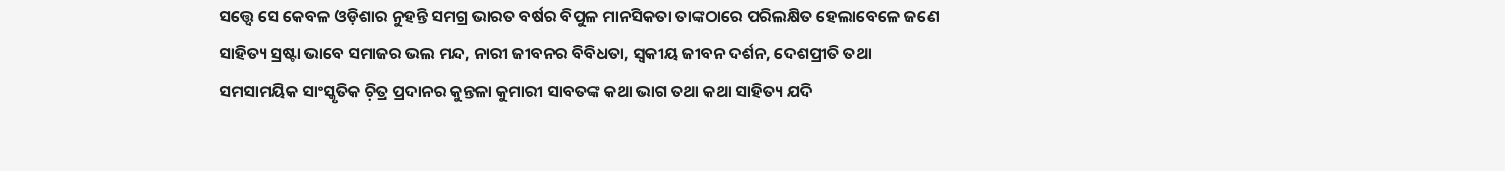ସତ୍ତ୍ବେ ସେ କେବଳ ଓଡ଼ିଶାର ନୁହନ୍ତି ସମଗ୍ର ଭାରତ ବର୍ଷର ବିପୁଳ ମାନସିକତା ତାଙ୍କଠାରେ ପରିଲକ୍ଷିତ ହେଲାବେଳେ ଜଣେ ସାହିତ୍ୟ ସ୍ରଷ୍ଟା ଭାବେ ସମାଜର ଭଲ ମନ୍ଦ, ନାରୀ ଜୀବନର ବିବିଧତା, ସ୍ବକୀୟ ଜୀବନ ଦର୍ଶନ, ଦେଶପ୍ରୀତି ତଥା ସମସାମୟିକ ସାଂସ୍କୃତିକ ଚ଼ିତ୍ର ପ୍ରଦାନର କୁନ୍ତଳା କୁମାରୀ ସାବତଙ୍କ କଥା ଭାଗ ତଥା କଥା ସାହିତ୍ୟ ଯଦି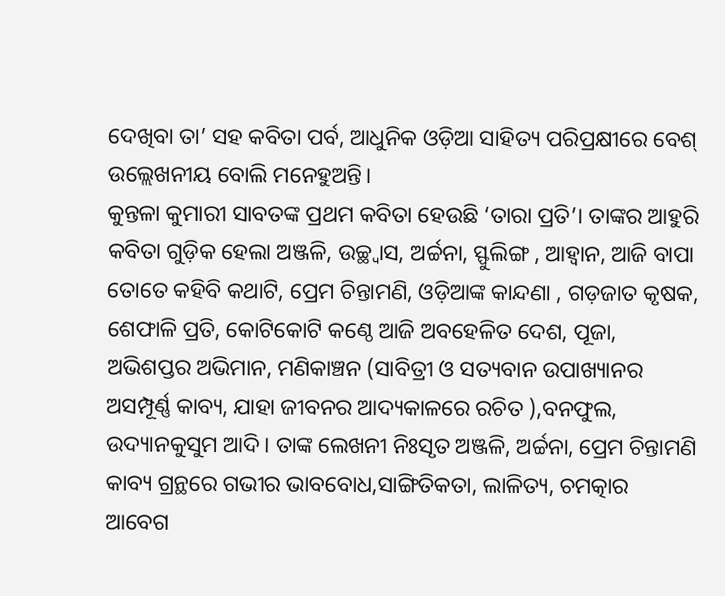ଦେଖିବା ତା’ ସହ କବିତା ପର୍ବ, ଆଧୁନିକ ଓଡ଼ିଆ ସାହିତ୍ୟ ପରିପ୍ରକ୍ଷୀରେ ବେଶ୍‌ ଉଲ୍ଲେଖନୀୟ ବୋଲି ମନେହୁଅନ୍ତି।
କୁନ୍ତଳା କୁମାରୀ ସାବତଙ୍କ ପ୍ରଥମ କବିତା ହେଉଛି ‘ତାରା ପ୍ରତି’। ତାଙ୍କର ଆହୁରି କବିତା ଗୁଡ଼ିକ ହେଲା ଅଞ୍ଜଳି, ଉଚ୍ଛ୍ବାସ, ଅର୍ଚ୍ଚନା, ସ୍ଫୁଲିଙ୍ଗ , ଆହ୍ବାନ, ଆଜି ବାପା ତୋତେ କହିବି କଥାଟି, ପ୍ରେମ ଚିନ୍ତାମଣି, ଓଡ଼ିଆଙ୍କ କାନ୍ଦଣା , ଗଡ଼ଜାତ କୃଷକ, ଶେଫାଳି ପ୍ରତି, କୋଟିକୋଟି କଣ୍ଠେ ଆଜି ଅବହେଳିତ ଦେଶ, ପୂଜା, ଅଭିଶପ୍ତର ଅଭିମାନ, ମଣିକାଞ୍ଚନ (ସାବିତ୍ରୀ ଓ ସତ୍ୟବାନ ଉପାଖ୍ୟାନର ଅସମ୍ପୂର୍ଣ୍ଣ କାବ୍ୟ, ଯାହା ଜୀବନର ଆଦ୍ୟକାଳରେ ରଚିତ ),ବନଫୁଲ, ଉଦ୍ୟାନକୁସୁମ ଆଦି। ତାଙ୍କ ଲେଖନୀ ନିଃସୃତ ଅଞ୍ଜଳି, ଅର୍ଚ୍ଚନା, ପ୍ରେମ ଚିନ୍ତାମଣି କାବ୍ୟ ଗ୍ରନ୍ଥରେ ଗଭୀର ଭାବବୋଧ,ସାଙ୍ଗିତିକତା, ଲାଳିତ୍ୟ, ଚମତ୍କାର ଆବେଗ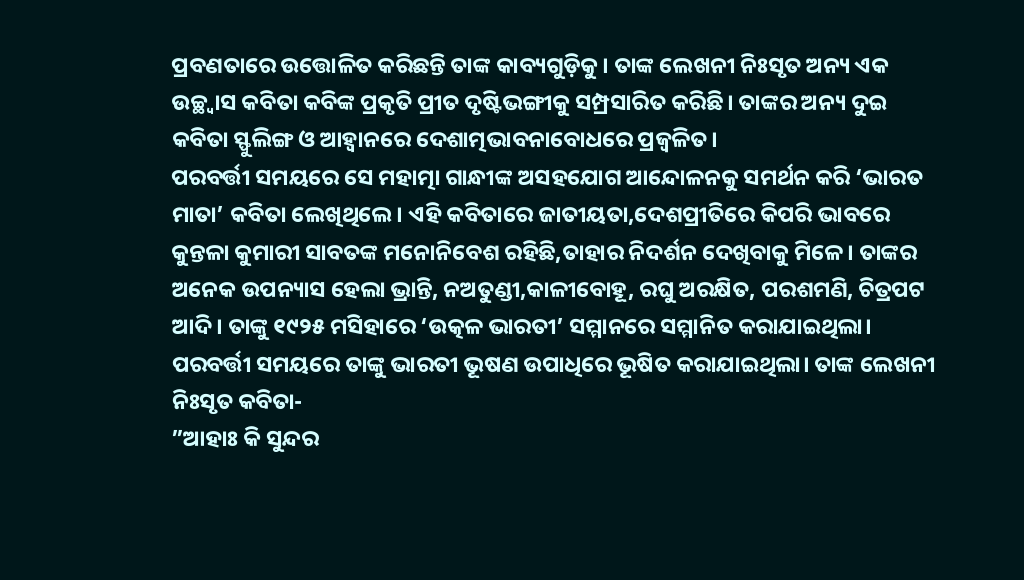ପ୍ରବଣତାରେ ଉତ୍ତୋଳିତ କରିଛନ୍ତି ତାଙ୍କ କାବ୍ୟଗୁଡ଼ିକୁ। ତାଙ୍କ ଲେଖନୀ ନିଃସୃତ ଅନ୍ୟ ଏକ ଉଚ୍ଛ୍ବାସ କବିତା କବିଙ୍କ ପ୍ରକୃତି ପ୍ରୀତ ଦୃଷ୍ଟିଭଙ୍ଗୀକୁ ସମ୍ପ୍ରସାରିତ କରିଛି। ତାଙ୍କର ଅନ୍ୟ ଦୁଇ କବିତା ସ୍ଫୁଲିଙ୍ଗ ଓ ଆହ୍ବାନରେ ଦେଶାତ୍ମଭାବନାବୋଧରେ ପ୍ରଜ୍ୱଳିତ।
ପରବର୍ତ୍ତୀ ସମୟରେ ସେ ମହାତ୍ମା ଗାନ୍ଧୀଙ୍କ ଅସହଯୋଗ ଆନ୍ଦୋଳନକୁ ସମର୍ଥନ କରି ‘ଭାରତ ମାତା’ କବିତା ଲେଖିଥିଲେ। ଏହି କବିତାରେ ଜାତୀୟତା,ଦେଶପ୍ରୀତିରେ କିପରି ଭାବରେ କୁନ୍ତଳା କୁମାରୀ ସାବତଙ୍କ ମନୋନିବେଶ ରହିଛି,ତାହାର ନିଦର୍ଶନ ଦେଖିବାକୁ ମିଳେ। ତାଙ୍କର ଅନେକ ଉପନ୍ୟାସ ହେଲା ଭ୍ରାନ୍ତି, ନଅତୁଣ୍ଡୀ,କାଳୀବୋହୂ, ରଘୁ ଅରକ୍ଷିତ, ପରଶମଣି, ଚିତ୍ରପଟ ଆଦି। ତାଙ୍କୁ ୧୯୨୫ ମସିହାରେ ‘ଉତ୍କଳ ଭାରତୀ’ ସମ୍ମାନରେ ସମ୍ମାନିତ କରାଯାଇଥିଲା। ପରବର୍ତ୍ତୀ ସମୟରେ ତାଙ୍କୁ ଭାରତୀ ଭୂଷଣ ଉପାଧିରେ ଭୂଷିତ କରାଯାଇଥିଲା। ତାଙ୍କ ଲେଖନୀ ନିଃସୃତ କବିତା-
”ଆହାଃ କି ସୁନ୍ଦର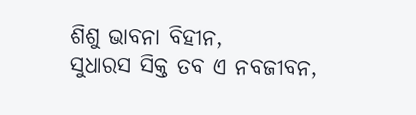ଶିଶୁ ଭାବନା ବିହୀନ,
ସୁଧାରସ ସିକ୍ତ ତବ ଏ ନବଜୀବନ,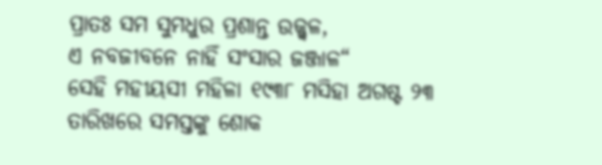ପ୍ରାତଃ ସମ ସୁମଧୁର ପ୍ରଶାନ୍ତ ଉଜ୍ଜ୍ୱଳ,
ଏ ନବଜୀବନେ ନାହିଁ ସଂସାର ଜଞ୍ଜାଳ“
ସେହି ମହୀୟସୀ ମହିଳା ୧୯୩୮ ମସିହା ଅଗଷ୍ଟ ୨୩ ତାରିଖରେ ସମସ୍ତଙ୍କୁ ଶୋକ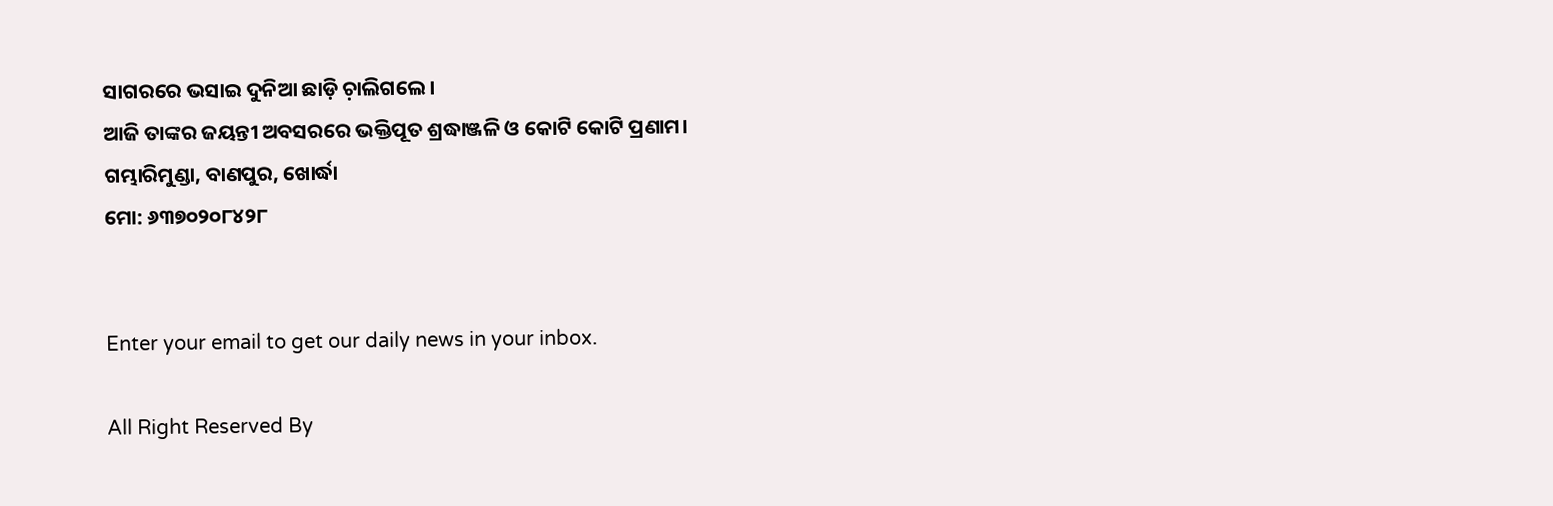ସାଗରରେ ଭସାଇ ଦୁନିଆ ଛାଡ଼ି ଚ଼ାଲିଗଲେ।
ଆଜି ତାଙ୍କର ଜୟନ୍ତୀ ଅବସରରେ ଭକ୍ତିପୂତ ଶ୍ରଦ୍ଧାଞ୍ଜଳି ଓ କୋଟି କୋଟି ପ୍ରଣାମ।
ଗମ୍ଭାରିମୁଣ୍ଡା, ବାଣପୁର, ଖୋର୍ଦ୍ଧା
ମୋ: ୬୩୭୦୨୦୮୪୨୮


Enter your email to get our daily news in your inbox.

All Right Reserved By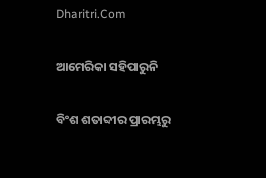Dharitri.Com

ଆମେରିକା ସହିପାରୁନି

ବିଂଶ ଶତାବ୍ଦୀର ପ୍ରାରମ୍ଭରୁ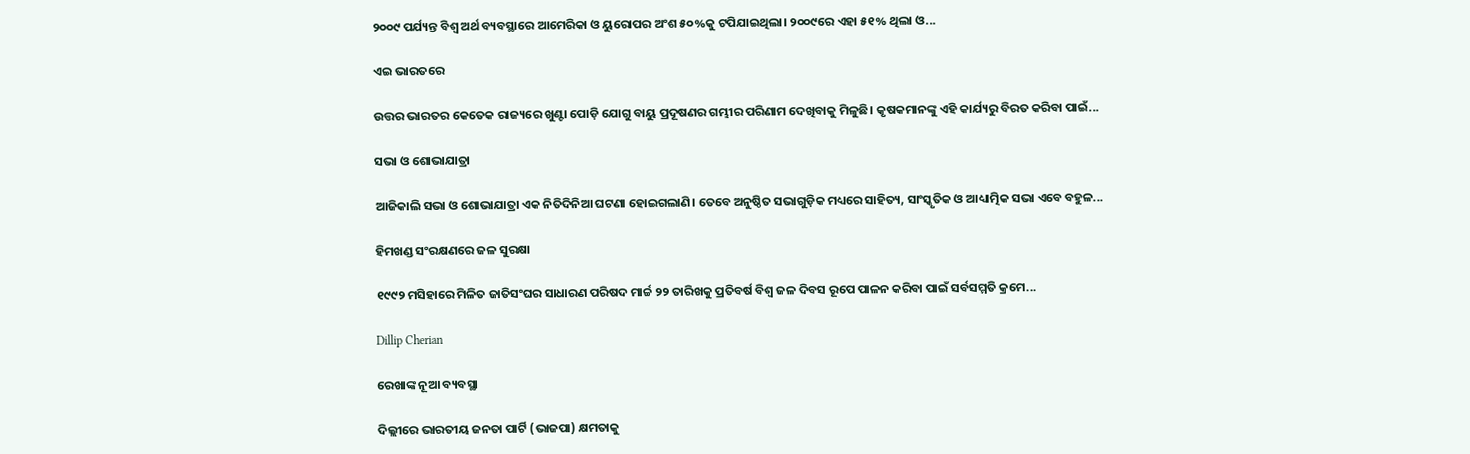୨୦୦୯ ପର୍ଯ୍ୟନ୍ତ ବିଶ୍ୱ ଅର୍ଥ ବ୍ୟବସ୍ଥାରେ ଆମେରିକା ଓ ୟୁରୋପର ଅଂଶ ୫୦%କୁ ଟପିଯାଇଥିଲା। ୨୦୦୯ରେ ଏହା ୫୧% ଥିଲା ଓ...

ଏଇ ଭାରତରେ

ଉତ୍ତର ଭାରତର କେତେକ ରାଜ୍ୟରେ ଖୁଣ୍ଟା ପୋଡ଼ି ଯୋଗୁ ବାୟୁ ପ୍ରଦୂଷଣର ଗମ୍ଭୀର ପରିଣାମ ଦେଖିବାକୁ ମିଳୁଛି। କୃଷକମାନଙ୍କୁ ଏହି କାର୍ଯ୍ୟରୁ ବିରତ କରିବା ପାଇଁ...

ସଭା ଓ ଶୋଭାଯାତ୍ରା

ଆଜିକାଲି ସଭା ଓ ଶୋଭାଯାତ୍ରା ଏକ ନିତିଦିନିଆ ଘଟଣା ହୋଇଗଲାଣି। ତେବେ ଅନୁଷ୍ଠିତ ସଭାଗୁଡ଼ିକ ମଧ୍ୟରେ ସାହିତ୍ୟ, ସାଂସ୍କୃତିକ ଓ ଆଧ୍ୟାତ୍ମିକ ସଭା ଏବେ ବହୁଳ...

ହିମଖଣ୍ଡ ସଂରକ୍ଷଣରେ ଜଳ ସୁରକ୍ଷା

୧୯୯୨ ମସିହାରେ ମିଳିତ ଜାତିସଂଘର ସାଧାରଣ ପରିଷଦ ମାର୍ଚ୍ଚ ୨୨ ତାରିଖକୁ ପ୍ରତିବର୍ଷ ବିଶ୍ୱ ଜଳ ଦିବସ ରୂପେ ପାଳନ କରିବା ପାଇଁ ସର୍ବସମ୍ମତି କ୍ରମେ...

Dillip Cherian

ରେଖାଙ୍କ ନୂଆ ବ୍ୟବସ୍ଥା

ଦିଲ୍ଲୀରେ ଭାରତୀୟ ଜନତା ପାର୍ଟି (ଭାଜପା) କ୍ଷମତାକୁ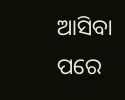ଆସିବା ପରେ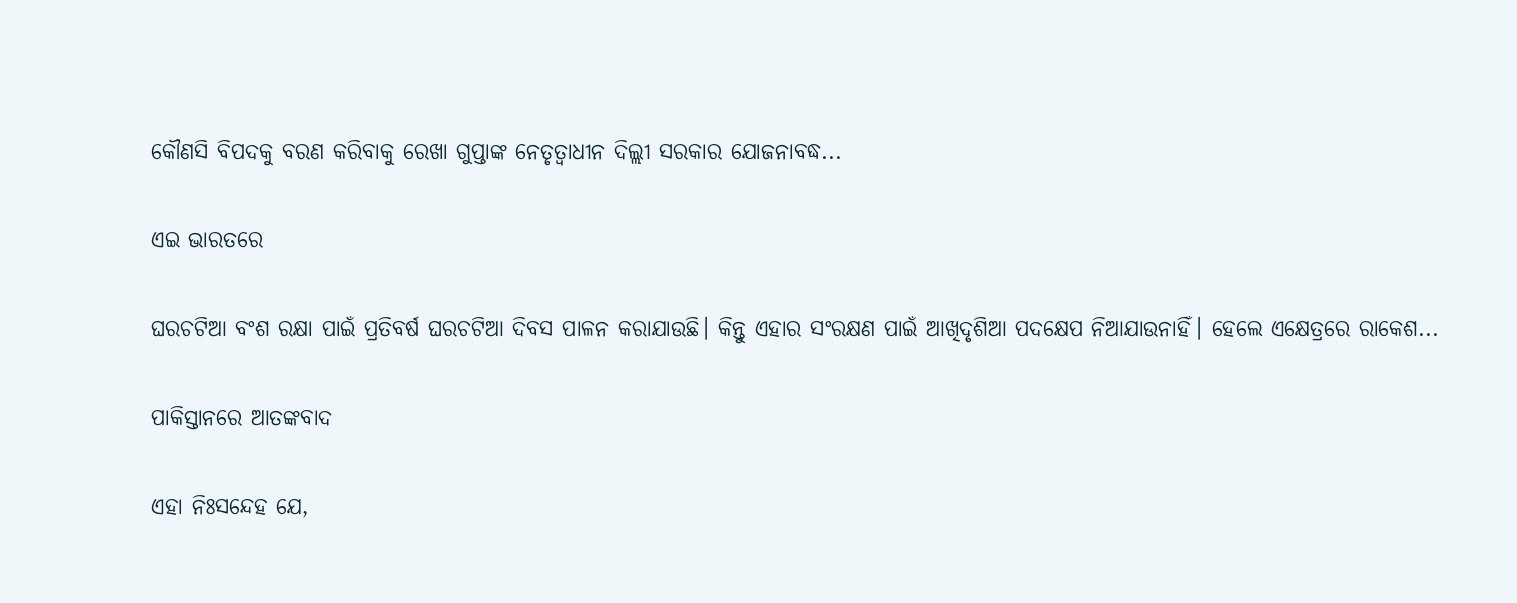କୌଣସି ବିପଦକୁ ବରଣ କରିବାକୁ ରେଖା ଗୁପ୍ତାଙ୍କ ନେତୃତ୍ୱାଧୀନ ଦିଲ୍ଲୀ ସରକାର ଯୋଜନାବଦ୍ଧ...

ଏଇ ଭାରତରେ

ଘରଚଟିଆ ବଂଶ ରକ୍ଷା ପାଇଁ ପ୍ରତିବର୍ଷ ଘରଚଟିଆ ଦିବସ ପାଳନ କରାଯାଉଛି। କିନ୍ତୁ ଏହାର ସଂରକ୍ଷଣ ପାଇଁ ଆଖିଦୃଶିଆ ପଦକ୍ଷେପ ନିଆଯାଉନାହିଁ। ହେଲେ ଏକ୍ଷେତ୍ରରେ ରାକେଶ...

ପାକିସ୍ତାନରେ ଆତଙ୍କବାଦ

ଏହା ନିଃସନ୍ଦେହ ଯେ,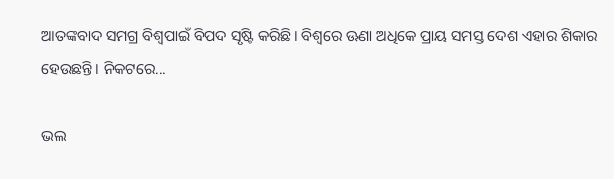ଆତଙ୍କବାଦ ସମଗ୍ର ବିଶ୍ୱପାଇଁ ବିପଦ ସୃଷ୍ଟି କରିଛି। ବିଶ୍ୱରେ ଊଣା ଅଧିକେ ପ୍ରାୟ ସମସ୍ତ ଦେଶ ଏହାର ଶିକାର ହେଉଛନ୍ତି। ନିକଟରେ...

ଭଲ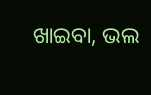ଖାଇବା, ଭଲ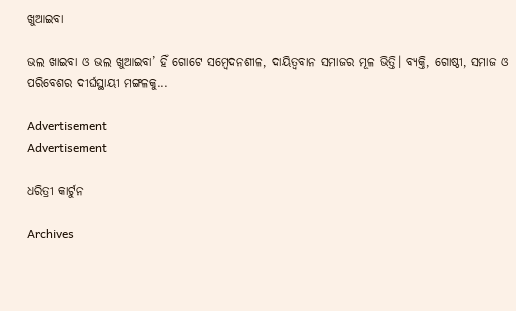ଖୁଆଇବା

ଭଲ ଖାଇବା ଓ ଭଲ ଖୁଆଇବା’ ହିଁ ଗୋଟେ ସମ୍ବେଦନଶୀଳ, ଦାୟିତ୍ୱବାନ ସମାଜର ମୂଳ ଭିତ୍ତି। ବ୍ୟକ୍ତି, ଗୋଷ୍ଠୀ, ସମାଜ ଓ ପରିବେଶର ଦୀର୍ଘସ୍ଥାୟୀ ମଙ୍ଗଳକୁ...

Advertisement
Advertisement

ଧରିତ୍ରୀ କାର୍ଟୁନ

Archives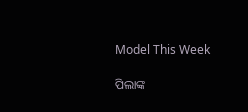Model This Week

ପିଲାଙ୍କ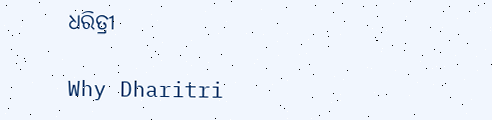ଧରିତ୍ରୀ

Why Dharitri